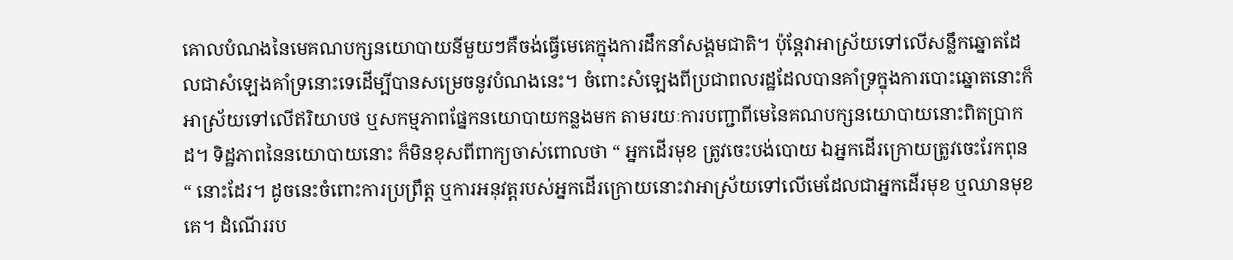គោលបំណងនៃមេគណបក្សនយោបាយនីមួយៗគឺចង់ធ្វើមេគេក្នុងការដឹកនាំសង្គមជាតិ។ ប៉ុន្តែវាអាស្រ័យទៅលើសន្លឹកឆ្នោតដែលជាសំឡេងគាំទ្រនោះទេដើម្បីបានសម្រេចនូវបំណងនេះ។ ចំពោះសំឡេងពីប្រជាពលរដ្ឋដែលបានគាំទ្រក្នុងការបោះឆ្នោតនោះក៏អាស្រ័យទៅលើឥរិយាបថ ឬសកម្មភាពផ្នែកនយោបាយកន្លងមក តាមរយៈការបញ្ជាពីមេនៃគណបក្សនយោបាយនោះពិតប្រាកដ។ ទិដ្ឋភាពនៃនយោបាយនោះ ក៏មិនខុសពីពាក្យចាស់ពោលថា “ អ្នកដើរមុខ ត្រូវចេះបង់បោយ ឯអ្នកដើរក្រោយត្រូវចេះរែកពុន “ នោះដែរ។ ដូចនេះចំពោះការប្រព្រឹត្ត ឬការអនុវត្តរបស់អ្នកដើរក្រោយនោះវាអាស្រ័យទៅលើមេដែលជាអ្នកដើរមុខ ឬឈានមុខគេ។ ដំណើររប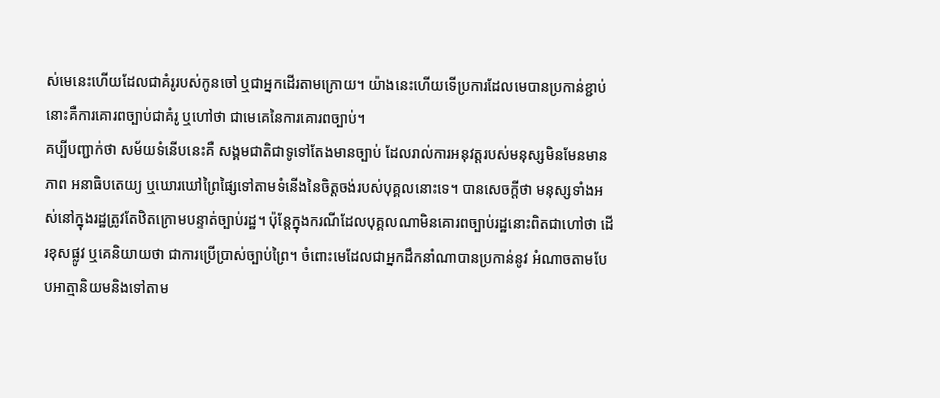ស់មេនេះហើយដែលជាគំរូរបស់កូនចៅ ឬជាអ្នកដើរតាមក្រោយ។ យ៉ាងនេះហើយទើប្រការដែលមេបានប្រកាន់ខ្ជាប់នោះគឺការគោរពច្បាប់ជាគំរូ ឬហៅថា ជាមេគេនៃការគោរពច្បាប់។
គប្បីបញ្ជាក់ថា សម័យទំនើបនេះគឺ សង្គមជាតិជាទូទៅតែងមានច្បាប់ ដែលរាល់ការអនុវត្តរបស់មនុស្សមិនមែនមានភាព អនាធិបតេយ្យ ឬឃោរឃៅព្រៃផ្សៃទៅតាមទំនើងនៃចិត្តចង់របស់បុគ្គលនោះទេ។ បានសេចក្តីថា មនុស្សទាំងអស់នៅក្នុងរដ្ឋត្រូវតែឋិតក្រោមបន្ទាត់ច្បាប់រដ្ឋ។ ប៉ុន្តែក្នុងករណីដែលបុគ្គលណាមិនគោរពច្បាប់រដ្ឋនោះពិតជាហៅថា ដើរខុសផ្លូវ ឬគេនិយាយថា ជាការប្រើប្រាស់ច្បាប់ព្រៃ។ ចំពោះមេដែលជាអ្នកដឹកនាំណាបានប្រកាន់នូវ អំណាចតាមបែបអាត្មានិយមនិងទៅតាម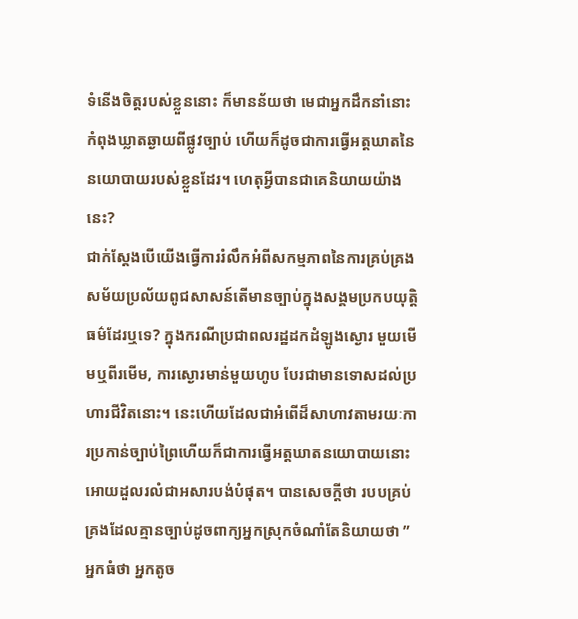ទំនើងចិត្តរបស់ខ្លួននោះ ក៏មានន័យថា មេជាអ្នកដឹកនាំនោះកំពុងឃ្លាតឆ្ងាយពីផ្លូវច្បាប់ ហើយក៏ដូចជាការធ្វើអត្តឃាតនៃនយោបាយរបស់ខ្លួនដែរ។ ហេតុអ្វីបានជាគេនិយាយយ៉ាងនេះ?
ជាក់ស្តែងបើយើងធ្វើការរំលឹកអំពីសកម្មភាពនៃការគ្រប់គ្រងសម័យប្រល័យពូជសាសន៍តើមានច្បាប់ក្នុងសង្គមប្រកបយុត្តិធម៌ដែរឬទេ? ក្នុងករណីប្រជាពលរដ្ឋដកដំឡូងស្ងោរ មួយមើមឬពីរមើម, ការស្ងោរមាន់មួយហូប បែរជាមានទោសដល់ប្រហារជីវិតនោះ។ នេះហើយដែលជាអំពើដ៏សាហាវតាមរយៈការប្រកាន់ច្បាប់ព្រៃហើយក៏ជាការធ្វើអត្តឃាតនយោបាយនោះអោយដួលរលំជាអសារបង់បំផុត។ បានសេចក្តីថា របបគ្រប់គ្រងដែលគ្មានច្បាប់ដូចពាក្យអ្នកស្រុកចំណាំតែនិយាយថា ” អ្នកធំថា អ្នកតូច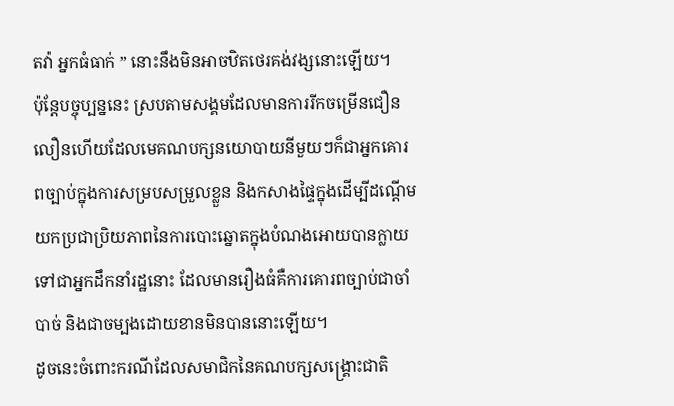តវ៉ា អ្នកធំធាក់ ” នោះនឹងមិនអាចឋិតថេរគង់វង្សនោះឡើយ។
ប៉ុន្តែបច្ចុប្បន្ននេះ ស្របតាមសង្គមដែលមានការរីកចម្រើនជឿនលឿនហើយដែលមេគណបក្សនយោបាយនីមួយៗក៏ជាអ្នកគោរពច្បាប់ក្នុងការសម្របសម្រួលខ្លួន និងកសាងផ្ទៃក្នុងដើម្បីដណ្តើមយកប្រជាប្រិយភាពនៃការបោះឆ្នោតក្នុងបំណងអោយបានក្លាយទៅជាអ្នកដឹកនាំរដ្ឋនោះ ដែលមានរឿងធំគឺការគោរពច្បាប់ជាចាំបាច់ និងជាចម្បងដោយខានមិនបាននោះឡើយ។
ដូចនេះចំពោះករណីដែលសមាជិកនៃគណបក្សសង្គ្រោះជាតិ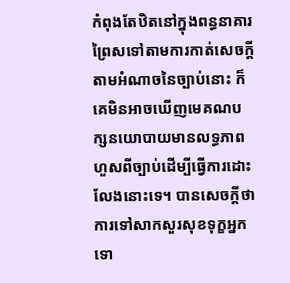កំពុងតែឋិតនៅក្នុងពន្ធនាគារព្រៃសទៅតាមការកាត់សេចក្តីតាមអំណាចនៃច្បាប់នោះ ក៏គេមិនអាចឃើញមេគណបក្សនយោបាយមានលទ្ធភាពហួសពីច្បាប់ដើម្បីធ្វើការដោះលែងនោះទេ។ បានសេចក្តីថា ការទៅសាកសួរសុខទុក្ខអ្នកទោ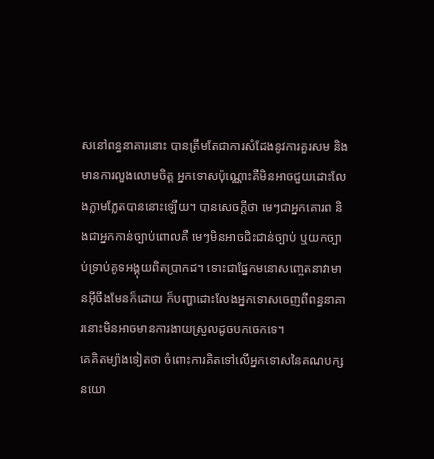សនៅពន្ធនាគារនោះ បានត្រឹមតែជាការសំដែងនូវការគួរសម និងមានការលួងលោមចិត្ត អ្នកទោសប៉ុណ្ណោះគឺមិនអាចជួយដោះលែងភ្លាមភ្លែតបាននោះឡើយ។ បានសេចក្តីថា មេៗជាអ្នកគោរព និងជាអ្នកកាន់ច្បាប់ពោលគឺ មេៗមិនអាចជិះជាន់ច្បាប់ ឬយកច្បាប់ទ្រាប់គូទអង្គុយពិតប្រាកដ។ ទោះជាផ្នែកមនោសញ្ចេតនាវាមានអ៊ីចឹងមែនក៏ដោយ ក៏បញ្ហាដោះលែងអ្នកទោសចេញពីពន្ធនាគារនោះមិនអាចមានការងាយស្រួលដូចបកចេកទេ។
គេគិតម្យ៉ាងទៀតថា ចំពោះការគិតទៅលើអ្នកទោសនៃគណបក្សនយោ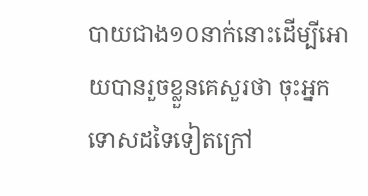បាយជាង១០នាក់នោះដើម្បីអោយបានរួចខ្លួនគេសួរថា ចុះអ្នកទោសដទៃទៀតក្រៅ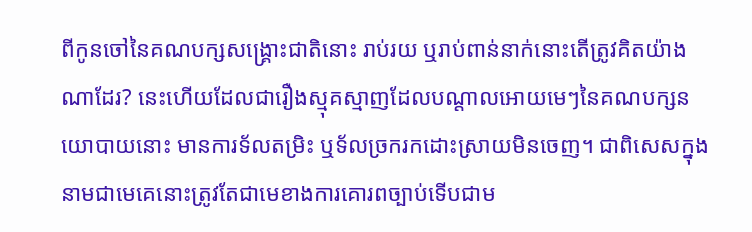ពីកូនចៅនៃគណបក្សសង្គ្រោះជាតិនោះ រាប់រយ ឬរាប់ពាន់នាក់នោះតើត្រូវគិតយ៉ាងណាដែរ? នេះហើយដែលជារឿងស្មុគស្មាញដែលបណ្តាលអោយមេៗនៃគណបក្សនយោបាយនោះ មានការទ័លតម្រិះ ឬទ័លច្រករកដោះស្រាយមិនចេញ។ ជាពិសេសក្នុងនាមជាមេគេនោះត្រូវតែជាមេខាងការគោរពច្បាប់ទើបជាម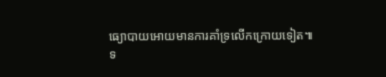ធ្យោបាយអោយមានការគាំទ្រលើកក្រោយទៀត៕
ទ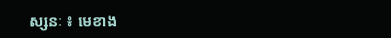ស្សនៈ ៖ មេខាង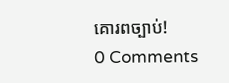គោរពច្បាប់!
0 Comments